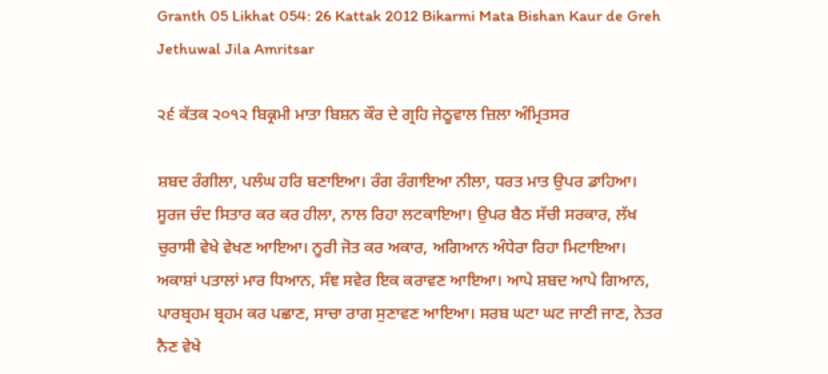Granth 05 Likhat 054: 26 Kattak 2012 Bikarmi Mata Bishan Kaur de Greh Jethuwal Jila Amritsar

੨੬ ਕੱਤਕ ੨੦੧੨ ਬਿਕ੍ਰਮੀ ਮਾਤਾ ਬਿਸ਼ਨ ਕੌਰ ਦੇ ਗ੍ਰਹਿ ਜੇਠੂਵਾਲ ਜ਼ਿਲਾ ਅੰਮ੍ਰਿਤਸਰ

ਸ਼ਬਦ ਰੰਗੀਲਾ, ਪਲੰਘ ਹਰਿ ਬਣਾਇਆ। ਰੰਗ ਰੰਗਾਇਆ ਨੀਲਾ, ਧਰਤ ਮਾਤ ਉਪਰ ਡਾਹਿਆ। ਸੂਰਜ ਚੰਦ ਸਿਤਾਰ ਕਰ ਕਰ ਹੀਲਾ, ਨਾਲ ਰਿਹਾ ਲਟਕਾਇਆ। ਉਪਰ ਬੈਠ ਸੱਚੀ ਸਰਕਾਰ, ਲੱਖ ਚੁਰਾਸੀ ਵੇਖੇ ਵੇਖਣ ਆਇਆ। ਨੂਰੀ ਜੋਤ ਕਰ ਅਕਾਰ, ਅਗਿਆਨ ਅੰਧੇਰਾ ਰਿਹਾ ਮਿਟਾਇਆ। ਅਕਾਸ਼ਾਂ ਪਤਾਲਾਂ ਮਾਰ ਧਿਆਨ, ਸੰਞ ਸਵੇਰ ਇਕ ਕਰਾਵਣ ਆਇਆ। ਆਪੇ ਸ਼ਬਦ ਆਪੇ ਗਿਆਨ, ਪਾਰਬ੍ਰਹਮ ਬ੍ਰਹਮ ਕਰ ਪਛਾਣ, ਸਾਚਾ ਰਾਗ ਸੁਣਾਵਣ ਆਇਆ। ਸਰਬ ਘਟਾ ਘਟ ਜਾਣੀ ਜਾਣ, ਨੇਤਰ ਨੈਣ ਵੇਖੇ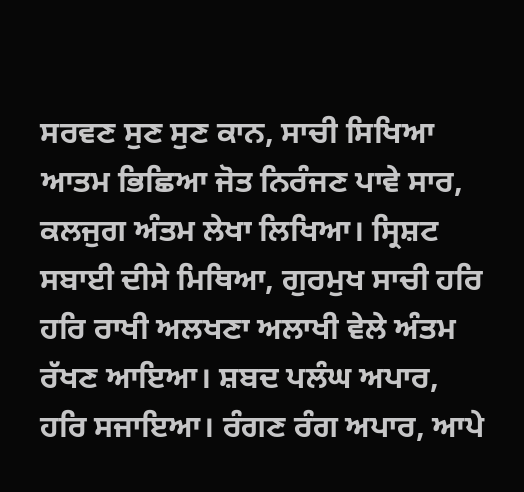ਸਰਵਣ ਸੁਣ ਸੁਣ ਕਾਨ, ਸਾਚੀ ਸਿਖਿਆ ਆਤਮ ਭਿਛਿਆ ਜੋਤ ਨਿਰੰਜਣ ਪਾਵੇ ਸਾਰ, ਕਲਜੁਗ ਅੰਤਮ ਲੇਖਾ ਲਿਖਿਆ। ਸ੍ਰਿਸ਼ਟ ਸਬਾਈ ਦੀਸੇ ਮਿਥਿਆ, ਗੁਰਮੁਖ ਸਾਚੀ ਹਰਿ ਹਰਿ ਰਾਖੀ ਅਲਖਣਾ ਅਲਾਖੀ ਵੇਲੇ ਅੰਤਮ ਰੱਖਣ ਆਇਆ। ਸ਼ਬਦ ਪਲੰਘ ਅਪਾਰ, ਹਰਿ ਸਜਾਇਆ। ਰੰਗਣ ਰੰਗ ਅਪਾਰ, ਆਪੇ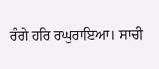ਰੰਗੇ ਹਰਿ ਰਘੁਰਾਇਆ। ਸਾਚੀ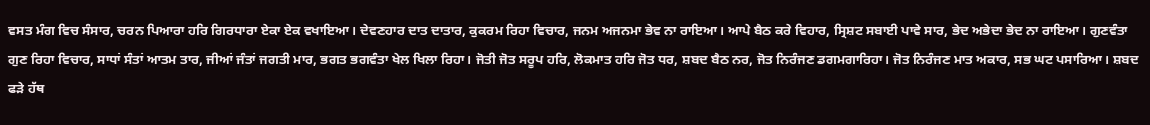ਵਸਤ ਮੰਗ ਵਿਚ ਸੰਸਾਰ, ਚਰਨ ਪਿਆਰਾ ਹਰਿ ਗਿਰਧਾਰਾ ਏਕਾ ਏਕ ਵਖਾਇਆ। ਦੇਵਣਹਾਰ ਦਾਤ ਦਾਤਾਰ, ਕੁਕਰਮ ਰਿਹਾ ਵਿਚਾਰ, ਜਨਮ ਅਜਨਮਾ ਭੇਵ ਨਾ ਰਾਇਆ। ਆਪੇ ਬੈਠ ਕਰੇ ਵਿਹਾਰ, ਸ੍ਰਿਸ਼ਟ ਸਬਾਈ ਪਾਵੇ ਸਾਰ, ਭੇਦ ਅਭੇਦਾ ਭੇਦ ਨਾ ਰਾਇਆ। ਗੁਣਵੰਤਾ ਗੁਣ ਰਿਹਾ ਵਿਚਾਰ, ਸਾਧਾਂ ਸੰਤਾਂ ਆਤਮ ਤਾਰ, ਜੀਆਂ ਜੰਤਾਂ ਜਗਤੀ ਮਾਰ, ਭਗਤ ਭਗਵੰਤਾ ਖੇਲ ਖਿਲਾ ਰਿਹਾ। ਜੋਤੀ ਜੋਤ ਸਰੂਪ ਹਰਿ, ਲੋਕਮਾਤ ਹਰਿ ਜੋਤ ਧਰ, ਸ਼ਬਦ ਬੈਠ ਨਰ, ਜੋਤ ਨਿਰੰਜਣ ਡਗਮਗਾਰਿਹਾ। ਜੋਤ ਨਿਰੰਜਣ ਮਾਤ ਅਕਾਰ, ਸਭ ਘਟ ਪਸਾਰਿਆ। ਸ਼ਬਦ ਫੜੇ ਹੱਥ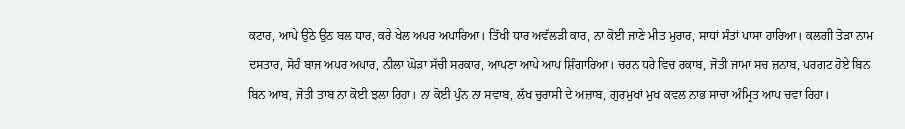ਕਟਾਰ, ਆਪੇ ਉਠੇ ਉਠ ਬਲ ਧਾਰ, ਕਰੇ ਖੇਲ ਅਪਰ ਅਪਾਰਿਆ। ਤਿੱਖੀ ਧਾਰ ਅਵੱਲੜੀ ਕਾਰ, ਨਾ ਕੋਈ ਜਾਣੇ ਮੀਤ ਮੁਰਾਰ, ਸਾਧਾਂ ਸੰਤਾਂ ਪਾਸਾ ਹਾਰਿਆ। ਕਲਗੀ ਤੋੜਾ ਨਾਮ ਦਸਤਾਰ, ਸੋਹੰ ਬਾਜ ਅਪਰ ਅਪਾਰ, ਨੀਲਾ ਘੋੜਾ ਸੱਚੀ ਸਰਕਾਰ, ਆਪਣਾ ਆਪੇ ਆਪ ਸ਼ਿੰਗਾਰਿਆ। ਚਰਨ ਧਰੇ ਵਿਚ ਰਕਾਬ, ਜੋਤੀ ਜਾਮਾ ਸਚ ਜ਼ਨਾਬ, ਪਰਗਟ ਹੋਏ ਬਿਨ ਬਿਨ ਆਬ, ਜੋਤੀ ਤਾਬ ਨਾ ਕੋਈ ਝਲਾ ਰਿਹਾ। ਨਾ ਕੋਈ ਪੁੰਨ ਨਾ ਸਵਾਬ, ਲੱਖ ਚੁਰਾਸੀ ਦੇ ਅਜ਼ਾਬ, ਗੁਰਮੁਖਾਂ ਮੁਖ ਕਵਲ ਨਾਭ ਸਾਚਾ ਅੰਮ੍ਰਿਤ ਆਪ ਚਵਾ ਰਿਹਾ।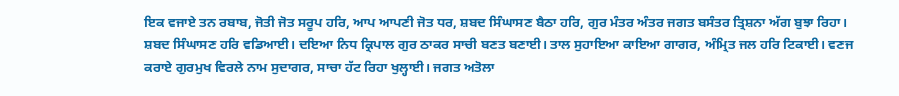ਇਕ ਵਜਾਏ ਤਨ ਰਬਾਬ, ਜੋਤੀ ਜੋਤ ਸਰੂਪ ਹਰਿ, ਆਪ ਆਪਣੀ ਜੋਤ ਧਰ, ਸ਼ਬਦ ਸਿੰਘਾਸਣ ਬੈਠਾ ਹਰਿ, ਗੁਰ ਮੰਤਰ ਅੰਤਰ ਜਗਤ ਬਸੰਤਰ ਤ੍ਰਿਸ਼ਨਾ ਅੱਗ ਬੁਝਾ ਰਿਹਾ। ਸ਼ਬਦ ਸਿੰਘਾਸਣ ਹਰਿ ਵਡਿਆਈ। ਦਇਆ ਨਿਧ ਕ੍ਰਿਪਾਲ ਗੁਰ ਠਾਕਰ ਸਾਚੀ ਬਣਤ ਬਣਾਈ। ਤਾਲ ਸੁਹਾਇਆ ਕਾਇਆ ਗਾਗਰ, ਅੰਮ੍ਰਿਤ ਜਲ ਹਰਿ ਟਿਕਾਈ। ਵਣਜ ਕਰਾਏ ਗੁਰਮੁਖ ਵਿਰਲੇ ਨਾਮ ਸੁਦਾਗਰ, ਸਾਚਾ ਹੱਟ ਰਿਹਾ ਖੁਲ੍ਹਾਈ। ਜਗਤ ਅਤੋਲਾ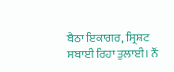ਬੈਠਾ ਇਕਾਗਰ, ਸ੍ਰਿਸ਼ਟ ਸਬਾਈ ਰਿਹਾ ਤੁਲਾਈ। ਨੌਂ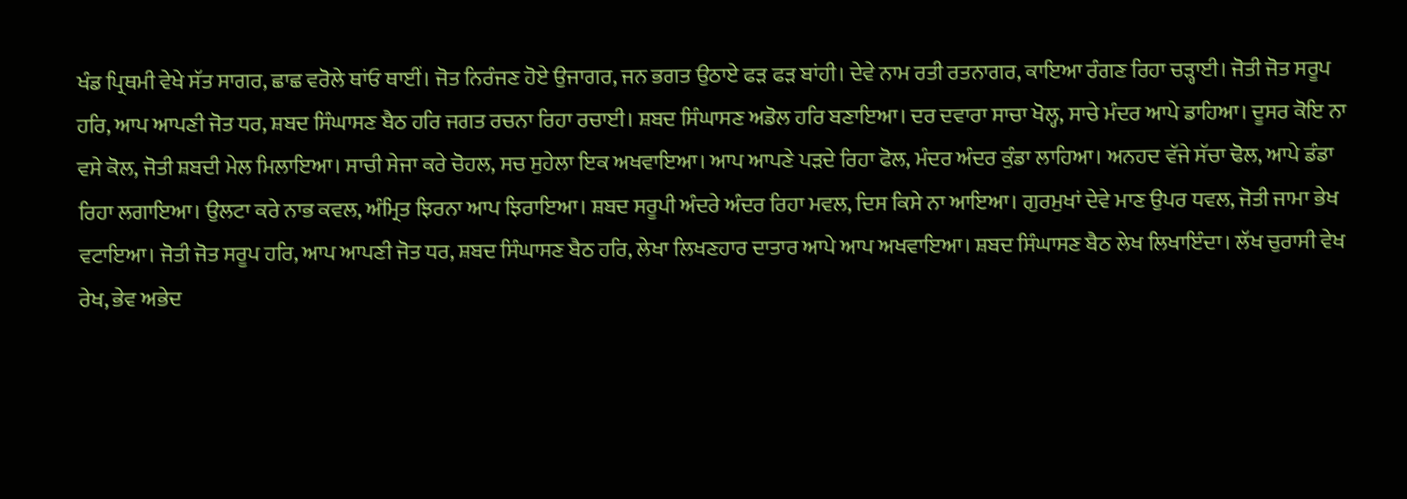ਖੰਡ ਪ੍ਰਿਥਮੀ ਵੇਖੇ ਸੱਤ ਸਾਗਰ, ਛਾਛ ਵਰੋਲੇ ਥਾਂਓ ਥਾਈਂ। ਜੋਤ ਨਿਰੰਜਣ ਹੋਏ ਉਜਾਗਰ, ਜਨ ਭਗਤ ਉਠਾਏ ਫੜ ਫੜ ਬਾਂਹੀ। ਦੇਵੇ ਨਾਮ ਰਤੀ ਰਤਨਾਗਰ, ਕਾਇਆ ਰੰਗਣ ਰਿਹਾ ਚੜ੍ਹਾਈ। ਜੋਤੀ ਜੋਤ ਸਰੂਪ ਹਰਿ, ਆਪ ਆਪਣੀ ਜੋਤ ਧਰ, ਸ਼ਬਦ ਸਿੰਘਾਸਣ ਬੈਠ ਹਰਿ ਜਗਤ ਰਚਨਾ ਰਿਹਾ ਰਚਾਈ। ਸ਼ਬਦ ਸਿੰਘਾਸਣ ਅਡੋਲ ਹਰਿ ਬਣਾਇਆ। ਦਰ ਦਵਾਰਾ ਸਾਚਾ ਖੋਲ੍ਹ, ਸਾਚੇ ਮੰਦਰ ਆਪੇ ਡਾਹਿਆ। ਦੂਸਰ ਕੋਇ ਨਾ ਵਸੇ ਕੋਲ, ਜੋਤੀ ਸ਼ਬਦੀ ਮੇਲ ਮਿਲਾਇਆ। ਸਾਚੀ ਸੇਜਾ ਕਰੇ ਚੋਹਲ, ਸਚ ਸੁਹੇਲਾ ਇਕ ਅਖਵਾਇਆ। ਆਪ ਆਪਣੇ ਪੜਦੇ ਰਿਹਾ ਫੋਲ, ਮੰਦਰ ਅੰਦਰ ਕੁੰਡਾ ਲਾਹਿਆ। ਅਨਹਦ ਵੱਜੇ ਸੱਚਾ ਢੋਲ, ਆਪੇ ਡੰਡਾ ਰਿਹਾ ਲਗਾਇਆ। ਉਲਟਾ ਕਰੇ ਨਾਭ ਕਵਲ, ਅੰਮ੍ਰਿਤ ਝਿਰਨਾ ਆਪ ਝਿਰਾਇਆ। ਸ਼ਬਦ ਸਰੂਪੀ ਅੰਦਰੇ ਅੰਦਰ ਰਿਹਾ ਮਵਲ, ਦਿਸ ਕਿਸੇ ਨਾ ਆਇਆ। ਗੁਰਮੁਖਾਂ ਦੇਵੇ ਮਾਣ ਉਪਰ ਧਵਲ, ਜੋਤੀ ਜਾਮਾ ਭੇਖ ਵਟਾਇਆ। ਜੋਤੀ ਜੋਤ ਸਰੂਪ ਹਰਿ, ਆਪ ਆਪਣੀ ਜੋਤ ਧਰ, ਸ਼ਬਦ ਸਿੰਘਾਸਣ ਬੈਠ ਹਰਿ, ਲੇਖਾ ਲਿਖਣਹਾਰ ਦਾਤਾਰ ਆਪੇ ਆਪ ਅਖਵਾਇਆ। ਸ਼ਬਦ ਸਿੰਘਾਸਣ ਬੈਠ ਲੇਖ ਲਿਖਾਇੰਦਾ। ਲੱਖ ਚੁਰਾਸੀ ਵੇਖ ਰੇਖ, ਭੇਵ ਅਭੇਦ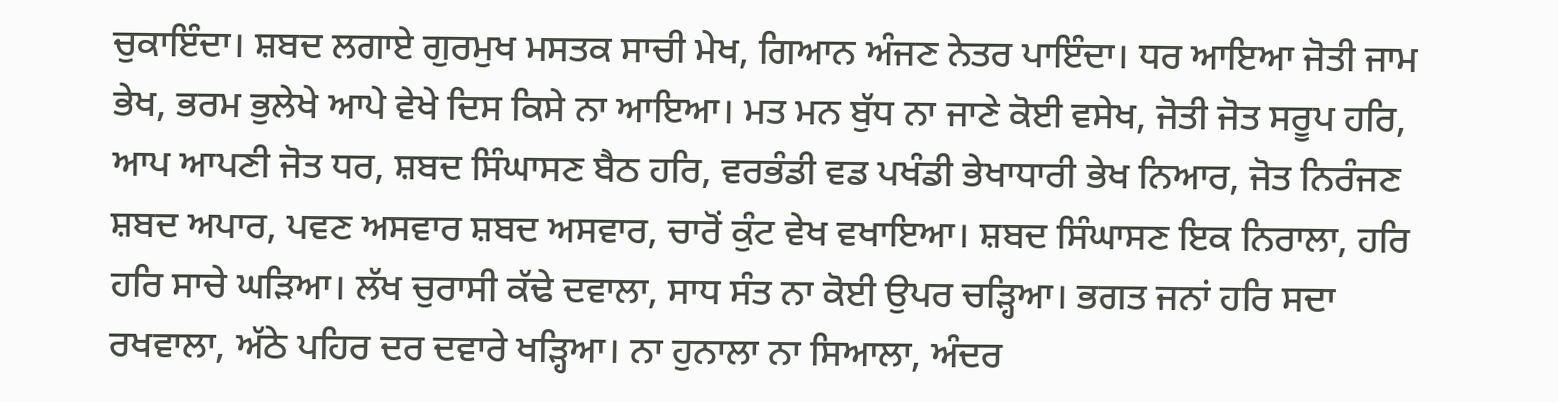ਚੁਕਾਇੰਦਾ। ਸ਼ਬਦ ਲਗਾਏ ਗੁਰਮੁਖ ਮਸਤਕ ਸਾਚੀ ਮੇਖ, ਗਿਆਨ ਅੰਜਣ ਨੇਤਰ ਪਾਇੰਦਾ। ਧਰ ਆਇਆ ਜੋਤੀ ਜਾਮ ਭੇਖ, ਭਰਮ ਭੁਲੇਖੇ ਆਪੇ ਵੇਖੇ ਦਿਸ ਕਿਸੇ ਨਾ ਆਇਆ। ਮਤ ਮਨ ਬੁੱਧ ਨਾ ਜਾਣੇ ਕੋਈ ਵਸੇਖ, ਜੋਤੀ ਜੋਤ ਸਰੂਪ ਹਰਿ, ਆਪ ਆਪਣੀ ਜੋਤ ਧਰ, ਸ਼ਬਦ ਸਿੰਘਾਸਣ ਬੈਠ ਹਰਿ, ਵਰਭੰਡੀ ਵਡ ਪਖੰਡੀ ਭੇਖਾਧਾਰੀ ਭੇਖ ਨਿਆਰ, ਜੋਤ ਨਿਰੰਜਣ ਸ਼ਬਦ ਅਪਾਰ, ਪਵਣ ਅਸਵਾਰ ਸ਼ਬਦ ਅਸਵਾਰ, ਚਾਰੋਂ ਕੁੰਟ ਵੇਖ ਵਖਾਇਆ। ਸ਼ਬਦ ਸਿੰਘਾਸਣ ਇਕ ਨਿਰਾਲਾ, ਹਰਿ ਹਰਿ ਸਾਚੇ ਘੜਿਆ। ਲੱਖ ਚੁਰਾਸੀ ਕੱਢੇ ਦਵਾਲਾ, ਸਾਧ ਸੰਤ ਨਾ ਕੋਈ ਉਪਰ ਚੜ੍ਹਿਆ। ਭਗਤ ਜਨਾਂ ਹਰਿ ਸਦਾ ਰਖਵਾਲਾ, ਅੱਠੇ ਪਹਿਰ ਦਰ ਦਵਾਰੇ ਖੜ੍ਹਿਆ। ਨਾ ਹੁਨਾਲਾ ਨਾ ਸਿਆਲਾ, ਅੰਦਰ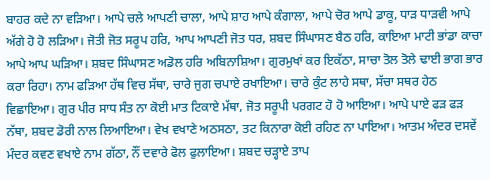ਬਾਹਰ ਕਦੇ ਨਾ ਵੜਿਆ। ਆਪੇ ਚਲੇ ਆਪਣੀ ਚਾਲਾ, ਆਪੇ ਸ਼ਾਹ ਆਪੇ ਕੰਗਾਲਾ, ਆਪੇ ਚੋਰ ਆਪੇ ਡਾਕੂ, ਧਾੜ ਧਾੜਵੀ ਆਪੇ ਅੱਗੇ ਹੋ ਹੋ ਲੜਿਆ। ਜੋਤੀ ਜੋਤ ਸਰੂਪ ਹਰਿ, ਆਪ ਆਪਣੀ ਜੋਤ ਧਰ, ਸ਼ਬਦ ਸਿੰਘਾਸਣ ਬੈਠ ਹਰਿ, ਕਾਇਆ ਮਾਟੀ ਭਾਂਡਾ ਕਾਚਾ ਆਪੇ ਆਪ ਘੜਿਆ। ਸ਼ਬਦ ਸਿੰਘਾਸਣ ਅਡੋਲ ਹਰਿ ਅਬਿਨਾਸ਼ਿਆ। ਗੁਰਮੁਖਾਂ ਕਰ ਇਕੱਠਾ, ਸਾਚਾ ਤੋਲ ਤੋਲੇ ਢਾਈ ਭਾਗ ਭਾਰ ਕਰਾ ਰਿਹਾ। ਨਾਮ ਫੜਿਆ ਹੱਥ ਵਿਚ ਸੱਥਾ, ਚਾਰੇ ਜੁਗ ਚਪਾਏ ਰਖਾਇਆ। ਚਾਰੇ ਕੁੰਟ ਲਾਹੇ ਸਥਾ, ਸੱਚਾ ਸਥਰ ਹੇਠ ਵਿਛਾਇਆ। ਗੁਰ ਪੀਰ ਸਾਧ ਸੰਤ ਨਾ ਕੋਈ ਮਾਤ ਟਿਕਾਏ ਮੱਥਾ, ਜੋਤ ਸਰੂਪੀ ਪਰਗਟ ਹੋ ਹੋ ਆਇਆ। ਆਪੇ ਪਾਏ ਫੜ ਫੜ ਨੱਥਾ, ਸ਼ਬਦ ਡੋਰੀ ਨਾਲ ਲਿਆਇਆ। ਵੇਖ ਵਖਾਣੇ ਅਠਸਠਾ, ਤਟ ਕਿਨਾਰਾ ਕੋਈ ਰਹਿਣ ਨਾ ਪਾਇਆ। ਆਤਮ ਅੰਦਰ ਦਸਵੇਂ ਮੰਦਰ ਕਵਣ ਵਖਾਏ ਨਾਮ ਗੱਠਾ, ਨੌਂ ਦਵਾਰੇ ਫੋਲ ਫੁਲਾਇਆ। ਸ਼ਬਦ ਚੜ੍ਹਾਏ ਤਾਪ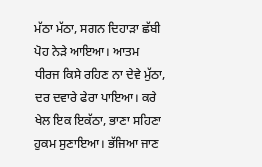ਮੱਠਾ ਮੱਠਾ, ਸਗਨ ਦਿਹਾੜਾ ਛੱਬੀ ਪੋਹ ਨੇੜੇ ਆਇਆ। ਆਤਮ ਧੀਰਜ ਕਿਸੇ ਰਹਿਣ ਨਾ ਦੇਵੇ ਮੁੱਠਾ, ਦਰ ਦਵਾਰੇ ਫੇਰਾ ਪਾਇਆ। ਕਰੇ ਖੇਲ ਇਕ ਇਕੱਠਾ, ਭਾਣਾ ਸਹਿਣਾ ਹੁਕਮ ਸੁਣਾਇਆ। ਭੱਜਿਆ ਜਾਣ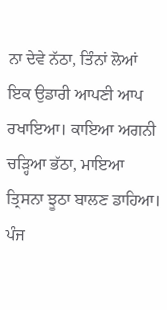ਨਾ ਦੇਵੇ ਨੱਠਾ, ਤਿੰਨਾਂ ਲੋਆਂ ਇਕ ਉਡਾਰੀ ਆਪਣੀ ਆਪ ਰਖਾਇਆ। ਕਾਇਆ ਅਗਨੀ ਚੜ੍ਹਿਆ ਭੱਠਾ, ਮਾਇਆ ਤ੍ਰਿਸਨਾ ਝੂਠਾ ਬਾਲਣ ਡਾਹਿਆ। ਪੰਜ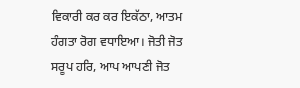ਵਿਕਾਰੀ ਕਰ ਕਰ ਇਕੱਠਾ, ਆਤਮ ਹੰਗਤਾ ਰੋਗ ਵਧਾਇਆ। ਜੋਤੀ ਜੋਤ ਸਰੂਪ ਹਰਿ, ਆਪ ਆਪਣੀ ਜੋਤ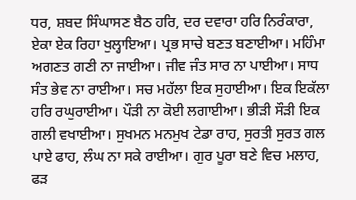ਧਰ, ਸ਼ਬਦ ਸਿੰਘਾਸਣ ਬੈਠ ਹਰਿ, ਦਰ ਦਵਾਰਾ ਹਰਿ ਨਿਰੰਕਾਰਾ, ਏਕਾ ਏਕ ਰਿਹਾ ਖੁਲ੍ਹਾਇਆ। ਪ੍ਰਭ ਸਾਚੇ ਬਣਤ ਬਣਾਈਆ। ਮਹਿੰਮਾ ਅਗਣਤ ਗਣੀ ਨਾ ਜਾਈਆ। ਜੀਵ ਜੰਤ ਸਾਰ ਨਾ ਪਾਈਆ। ਸਾਧ ਸੰਤ ਭੇਵ ਨਾ ਰਾਈਆ। ਸਚ ਮਹੱਲਾ ਇਕ ਸੁਹਾਈਆ। ਇਕ ਇਕੱਲਾ ਹਰਿ ਰਘੁਰਾਈਆ। ਪੌੜੀ ਨਾ ਕੋਈ ਲਗਾਈਆ। ਭੀੜੀ ਸੌੜੀ ਇਕ ਗਲੀ ਵਖਾਈਆ। ਸੁਖਮਨ ਮਨਮੁਖ ਟੇਡਾ ਰਾਹ, ਸੁਰਤੀ ਸੁਰਤ ਗਲ ਪਾਏ ਫਾਹ, ਲੰਘ ਨਾ ਸਕੇ ਰਾਈਆ। ਗੁਰ ਪੂਰਾ ਬਣੇ ਵਿਚ ਮਲਾਹ, ਫੜ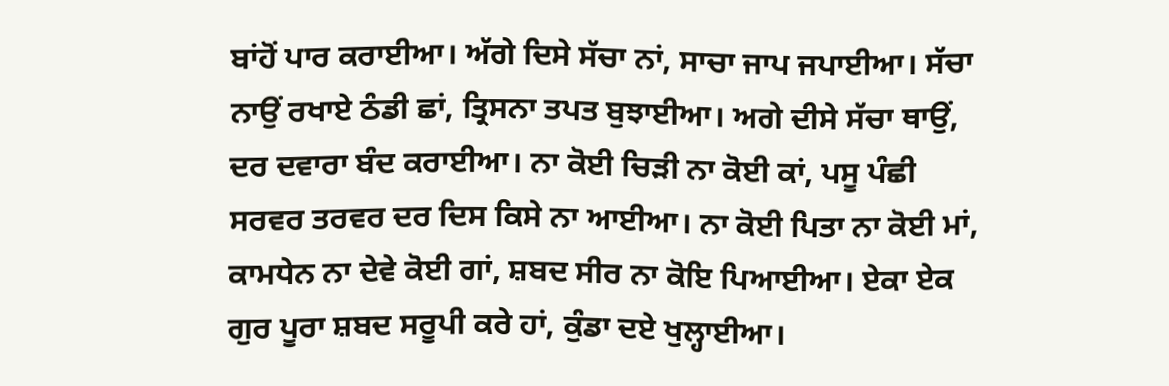ਬਾਂਹੋਂ ਪਾਰ ਕਰਾਈਆ। ਅੱਗੇ ਦਿਸੇ ਸੱਚਾ ਨਾਂ, ਸਾਚਾ ਜਾਪ ਜਪਾਈਆ। ਸੱਚਾ ਨਾਉਂ ਰਖਾਏ ਠੰਡੀ ਛਾਂ, ਤ੍ਰਿਸਨਾ ਤਪਤ ਬੁਝਾਈਆ। ਅਗੇ ਦੀਸੇ ਸੱਚਾ ਥਾਉਂ, ਦਰ ਦਵਾਰਾ ਬੰਦ ਕਰਾਈਆ। ਨਾ ਕੋਈ ਚਿੜੀ ਨਾ ਕੋਈ ਕਾਂ, ਪਸੂ ਪੰਛੀ ਸਰਵਰ ਤਰਵਰ ਦਰ ਦਿਸ ਕਿਸੇ ਨਾ ਆਈਆ। ਨਾ ਕੋਈ ਪਿਤਾ ਨਾ ਕੋਈ ਮਾਂ, ਕਾਮਧੇਨ ਨਾ ਦੇਵੇ ਕੋਈ ਗਾਂ, ਸ਼ਬਦ ਸੀਰ ਨਾ ਕੋਇ ਪਿਆਈਆ। ਏਕਾ ਏਕ ਗੁਰ ਪੂਰਾ ਸ਼ਬਦ ਸਰੂਪੀ ਕਰੇ ਹਾਂ, ਕੁੰਡਾ ਦਏ ਖੁਲ੍ਹਾਈਆ।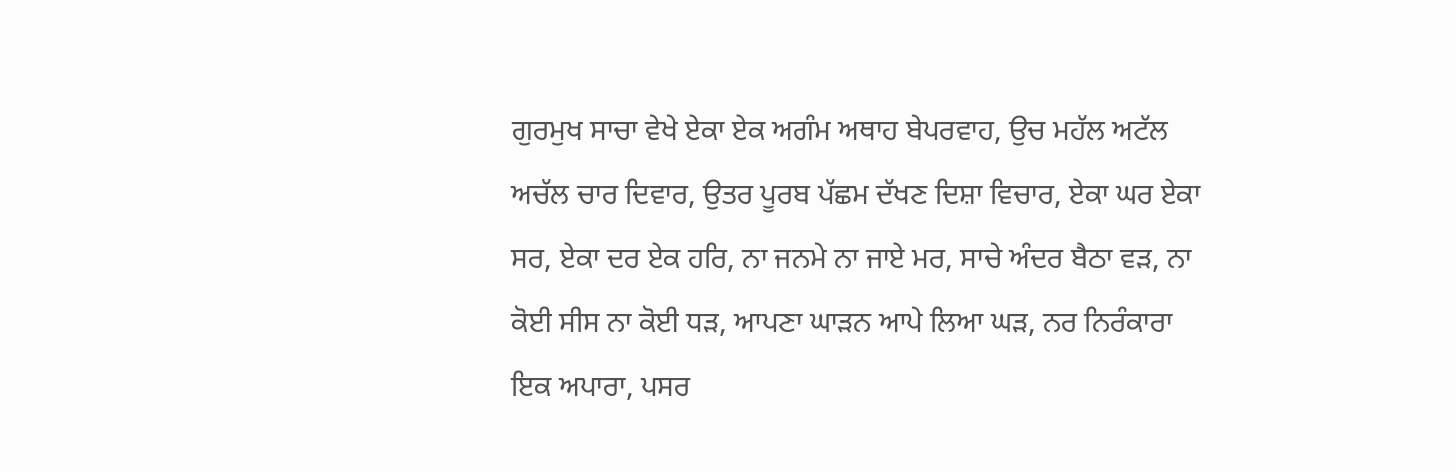ਗੁਰਮੁਖ ਸਾਚਾ ਵੇਖੇ ਏਕਾ ਏਕ ਅਗੰਮ ਅਥਾਹ ਬੇਪਰਵਾਹ, ਉਚ ਮਹੱਲ ਅਟੱਲ ਅਚੱਲ ਚਾਰ ਦਿਵਾਰ, ਉਤਰ ਪੂਰਬ ਪੱਛਮ ਦੱਖਣ ਦਿਸ਼ਾ ਵਿਚਾਰ, ਏਕਾ ਘਰ ਏਕਾ ਸਰ, ਏਕਾ ਦਰ ਏਕ ਹਰਿ, ਨਾ ਜਨਮੇ ਨਾ ਜਾਏ ਮਰ, ਸਾਚੇ ਅੰਦਰ ਬੈਠਾ ਵੜ, ਨਾ ਕੋਈ ਸੀਸ ਨਾ ਕੋਈ ਧੜ, ਆਪਣਾ ਘਾੜਨ ਆਪੇ ਲਿਆ ਘੜ, ਨਰ ਨਿਰੰਕਾਰਾ ਇਕ ਅਪਾਰਾ, ਪਸਰ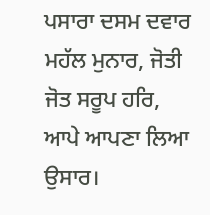ਪਸਾਰਾ ਦਸਮ ਦਵਾਰ ਮਹੱਲ ਮੁਨਾਰ, ਜੋਤੀ ਜੋਤ ਸਰੂਪ ਹਰਿ, ਆਪੇ ਆਪਣਾ ਲਿਆ ਉਸਾਰ।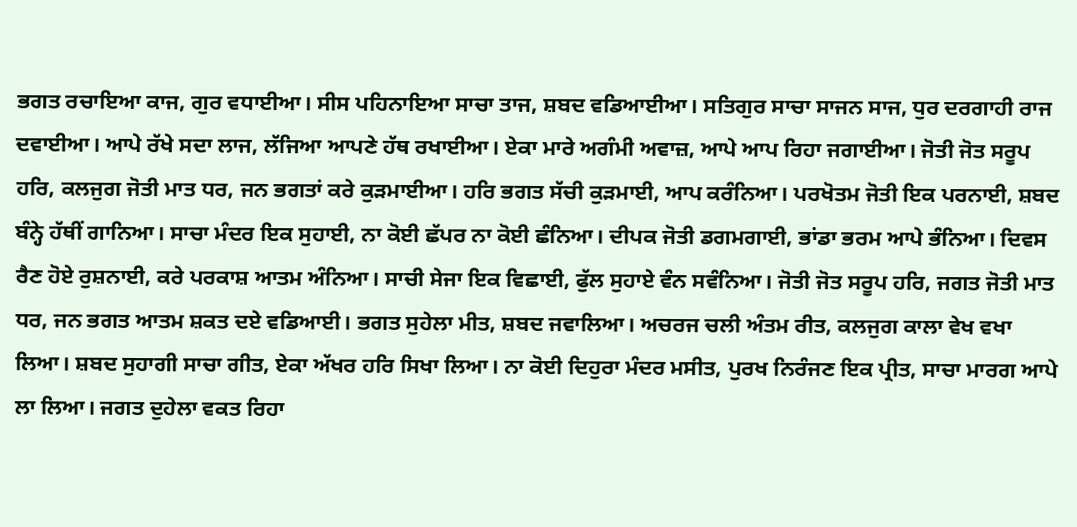ਭਗਤ ਰਚਾਇਆ ਕਾਜ, ਗੁਰ ਵਧਾਈਆ। ਸੀਸ ਪਹਿਨਾਇਆ ਸਾਚਾ ਤਾਜ, ਸ਼ਬਦ ਵਡਿਆਈਆ। ਸਤਿਗੁਰ ਸਾਚਾ ਸਾਜਨ ਸਾਜ, ਧੁਰ ਦਰਗਾਹੀ ਰਾਜ ਦਵਾਈਆ। ਆਪੇ ਰੱਖੇ ਸਦਾ ਲਾਜ, ਲੱਜਿਆ ਆਪਣੇ ਹੱਥ ਰਖਾਈਆ। ਏਕਾ ਮਾਰੇ ਅਗੰਮੀ ਅਵਾਜ਼, ਆਪੇ ਆਪ ਰਿਹਾ ਜਗਾਈਆ। ਜੋਤੀ ਜੋਤ ਸਰੂਪ ਹਰਿ, ਕਲਜੁਗ ਜੋਤੀ ਮਾਤ ਧਰ, ਜਨ ਭਗਤਾਂ ਕਰੇ ਕੁੜਮਾਈਆ। ਹਰਿ ਭਗਤ ਸੱਚੀ ਕੁੜਮਾਈ, ਆਪ ਕਰੰਨਿਆ। ਪਰਖੋਤਮ ਜੋਤੀ ਇਕ ਪਰਨਾਈ, ਸ਼ਬਦ ਬੰਨ੍ਹੇ ਹੱਥੀਂ ਗਾਨਿਆ। ਸਾਚਾ ਮੰਦਰ ਇਕ ਸੁਹਾਈ, ਨਾ ਕੋਈ ਛੱਪਰ ਨਾ ਕੋਈ ਛੰਨਿਆ। ਦੀਪਕ ਜੋਤੀ ਡਗਮਗਾਈ, ਭਾਂਡਾ ਭਰਮ ਆਪੇ ਭੰਨਿਆ। ਦਿਵਸ ਰੈਣ ਹੋਏ ਰੁਸ਼ਨਾਈ, ਕਰੇ ਪਰਕਾਸ਼ ਆਤਮ ਅੰਨਿਆ। ਸਾਚੀ ਸੇਜਾ ਇਕ ਵਿਛਾਈ, ਫੁੱਲ ਸੁਹਾਏ ਵੰਨ ਸਵੰਨਿਆ। ਜੋਤੀ ਜੋਤ ਸਰੂਪ ਹਰਿ, ਜਗਤ ਜੋਤੀ ਮਾਤ ਧਰ, ਜਨ ਭਗਤ ਆਤਮ ਸ਼ਕਤ ਦਏ ਵਡਿਆਈ। ਭਗਤ ਸੁਹੇਲਾ ਮੀਤ, ਸ਼ਬਦ ਜਵਾਲਿਆ। ਅਚਰਜ ਚਲੀ ਅੰਤਮ ਰੀਤ, ਕਲਜੁਗ ਕਾਲਾ ਵੇਖ ਵਖਾ ਲਿਆ। ਸ਼ਬਦ ਸੁਹਾਗੀ ਸਾਚਾ ਗੀਤ, ਏਕਾ ਅੱਖਰ ਹਰਿ ਸਿਖਾ ਲਿਆ। ਨਾ ਕੋਈ ਦਿਹੁਰਾ ਮੰਦਰ ਮਸੀਤ, ਪੁਰਖ ਨਿਰੰਜਣ ਇਕ ਪ੍ਰੀਤ, ਸਾਚਾ ਮਾਰਗ ਆਪੇ ਲਾ ਲਿਆ। ਜਗਤ ਦੁਹੇਲਾ ਵਕਤ ਰਿਹਾ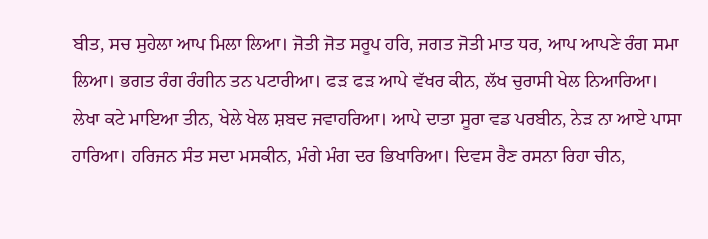ਬੀਤ, ਸਚ ਸੁਹੇਲਾ ਆਪ ਮਿਲਾ ਲਿਆ। ਜੋਤੀ ਜੋਤ ਸਰੂਪ ਹਰਿ, ਜਗਤ ਜੋਤੀ ਮਾਤ ਧਰ, ਆਪ ਆਪਣੇ ਰੰਗ ਸਮਾ ਲਿਆ। ਭਗਤ ਰੰਗ ਰੰਗੀਨ ਤਨ ਪਟਾਰੀਆ। ਫੜ ਫੜ ਆਪੇ ਵੱਖਰ ਕੀਨ, ਲੱਖ ਚੁਰਾਸੀ ਖੇਲ ਨਿਆਰਿਆ। ਲੇਖਾ ਕਟੇ ਮਾਇਆ ਤੀਨ, ਖੇਲੇ ਖੇਲ ਸ਼ਬਦ ਜਵਾਹਰਿਆ। ਆਪੇ ਦਾਤਾ ਸੂਰਾ ਵਡ ਪਰਬੀਨ, ਨੇੜ ਨਾ ਆਏ ਪਾਸਾ ਹਾਰਿਆ। ਹਰਿਜਨ ਸੰਤ ਸਦਾ ਮਸਕੀਨ, ਮੰਗੇ ਮੰਗ ਦਰ ਭਿਖਾਰਿਆ। ਦਿਵਸ ਰੈਣ ਰਸਨਾ ਰਿਹਾ ਚੀਨ,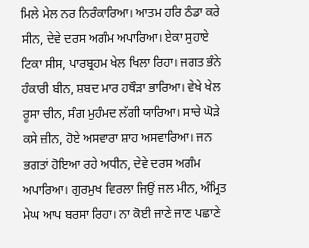ਮਿਲੇ ਮੇਲ ਨਰ ਨਿਰੰਕਾਰਿਆ। ਆਤਮ ਹਰਿ ਠੰਡਾ ਕਰੇ ਸੀਨ, ਦੇਵੇ ਦਰਸ ਅਗੰਮ ਅਪਾਰਿਆ। ਏਕਾ ਸੁਹਾਏ ਟਿਕਾ ਸੀਸ, ਪਾਰਬ੍ਰਹਮ ਖੇਲ ਖਿਲਾ ਰਿਹਾ। ਜਗਤ ਭੰਨੇ ਹੰਕਾਰੀ ਬੀਨ, ਸ਼ਬਦ ਮਾਰ ਹਥੌੜਾ ਭਾਰਿਆ। ਵੇਖੇ ਖੇਲ ਰੂਸਾ ਚੀਨ, ਸੰਗ ਮੁਹੰਮਦ ਲੱਗੀ ਯਾਰਿਆ। ਸਾਚੇ ਘੋੜੇ ਕਸੇ ਜ਼ੀਨ, ਹੋਏ ਅਸਵਾਰਾ ਸ਼ਾਹ ਅਸਵਾਰਿਆ। ਜਨ ਭਗਤਾਂ ਹੋਇਆ ਰਹੇ ਅਧੀਨ, ਦੇਵੇ ਦਰਸ ਅਗੰਮ ਅਪਾਰਿਆ। ਗੁਰਮੁਖ ਵਿਰਲਾ ਜਿਉਂ ਜਲ ਮੀਨ, ਅੰਮ੍ਰਿਤ ਮੇਘ ਆਪ ਬਰਸਾ ਰਿਹਾ। ਨਾ ਕੋਈ ਜਾਣੇ ਜਾਣ ਪਛਾਣੇ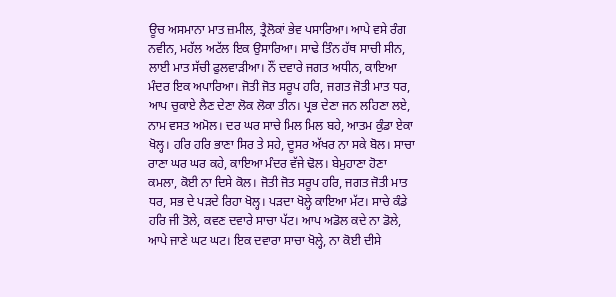ਊਚ ਅਸਮਾਨਾ ਮਾਤ ਜ਼ਮੀਲ, ਤ੍ਰੈਲੋਕਾਂ ਭੇਵ ਪਸਾਰਿਆ। ਆਪੇ ਵਸੇ ਰੰਗ ਨਵੀਨ, ਮਹੱਲ ਅਟੱਲ ਇਕ ਉਸਾਰਿਆ। ਸਾਢੇ ਤਿੰਨ ਹੱਥ ਸਾਚੀ ਸੀਨ, ਲਾਈ ਮਾਤ ਸੱਚੀ ਫੁਲਵਾੜੀਆ। ਨੌਂ ਦਵਾਰੇ ਜਗਤ ਅਧੀਨ, ਕਾਇਆ ਮੰਦਰ ਇਕ ਅਪਾਰਿਆ। ਜੋਤੀ ਜੋਤ ਸਰੂਪ ਹਰਿ, ਜਗਤ ਜੋਤੀ ਮਾਤ ਧਰ, ਆਪ ਚੁਕਾਏ ਲੈਣ ਦੇਣਾ ਲੋਕ ਲੋਕਾ ਤੀਨ। ਪ੍ਰਭ ਦੇਣਾ ਜਨ ਲਹਿਣਾ ਲਏ, ਨਾਮ ਵਸਤ ਅਮੋਲ। ਦਰ ਘਰ ਸਾਚੇ ਮਿਲ ਮਿਲ ਬਹੇ, ਆਤਮ ਕੁੰਡਾ ਏਕਾ ਖੋਲ੍ਹ। ਹਰਿ ਹਰਿ ਭਾਣਾ ਸਿਰ ਤੇ ਸਹੇ, ਦੂਸਰ ਅੱਖਰ ਨਾ ਸਕੇ ਬੋਲ। ਸਾਚਾ ਰਾਣਾ ਘਰ ਘਰ ਕਹੇ, ਕਾਇਆ ਮੰਦਰ ਵੱਜੇ ਢੋਲ। ਬੇਮੁਹਾਣਾ ਹੋਣਾ ਕਮਲਾ, ਕੋਈ ਨਾ ਦਿਸੇ ਕੋਲ। ਜੋਤੀ ਜੋਤ ਸਰੂਪ ਹਰਿ, ਜਗਤ ਜੋਤੀ ਮਾਤ ਧਰ, ਸਭ ਦੇ ਪੜਦੇ ਰਿਹਾ ਖੋਲ੍ਹ। ਪੜਦਾ ਖੋਲ੍ਹੇ ਕਾਇਆ ਮੱਟ। ਸਾਚੇ ਕੰਡੇ ਹਰਿ ਜੀ ਤੋਲੇ, ਕਵਣ ਦਵਾਰੇ ਸਾਚਾ ਪੱਟ। ਆਪ ਅਡੋਲ ਕਦੇ ਨਾ ਡੋਲੇ, ਆਪੇ ਜਾਣੇ ਘਟ ਘਟ। ਇਕ ਦਵਾਰਾ ਸਾਚਾ ਖੋਲ੍ਹੇ, ਨਾ ਕੋਈ ਦੀਸੇ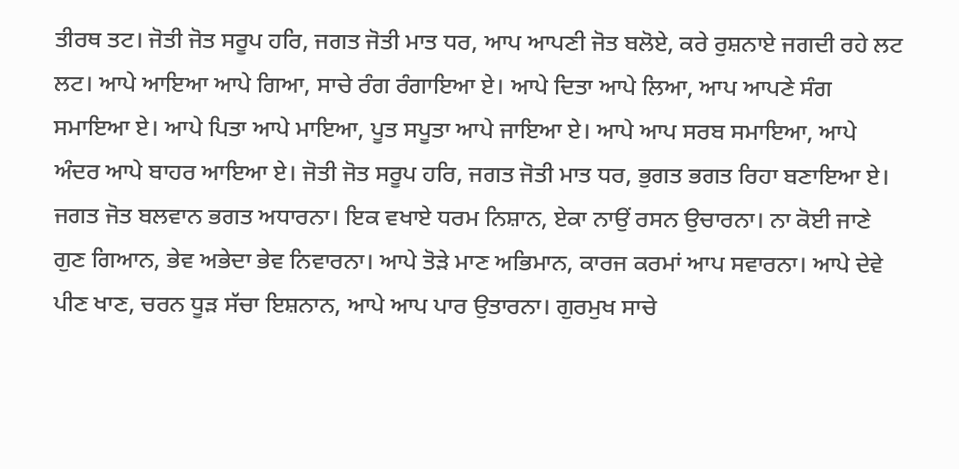ਤੀਰਥ ਤਟ। ਜੋਤੀ ਜੋਤ ਸਰੂਪ ਹਰਿ, ਜਗਤ ਜੋਤੀ ਮਾਤ ਧਰ, ਆਪ ਆਪਣੀ ਜੋਤ ਬਲੋਏ, ਕਰੇ ਰੁਸ਼ਨਾਏ ਜਗਦੀ ਰਹੇ ਲਟ ਲਟ। ਆਪੇ ਆਇਆ ਆਪੇ ਗਿਆ, ਸਾਚੇ ਰੰਗ ਰੰਗਾਇਆ ਏ। ਆਪੇ ਦਿਤਾ ਆਪੇ ਲਿਆ, ਆਪ ਆਪਣੇ ਸੰਗ ਸਮਾਇਆ ਏ। ਆਪੇ ਪਿਤਾ ਆਪੇ ਮਾਇਆ, ਪੂਤ ਸਪੂਤਾ ਆਪੇ ਜਾਇਆ ਏ। ਆਪੇ ਆਪ ਸਰਬ ਸਮਾਇਆ, ਆਪੇ ਅੰਦਰ ਆਪੇ ਬਾਹਰ ਆਇਆ ਏ। ਜੋਤੀ ਜੋਤ ਸਰੂਪ ਹਰਿ, ਜਗਤ ਜੋਤੀ ਮਾਤ ਧਰ, ਭੁਗਤ ਭਗਤ ਰਿਹਾ ਬਣਾਇਆ ਏ। ਜਗਤ ਜੋਤ ਬਲਵਾਨ ਭਗਤ ਅਧਾਰਨਾ। ਇਕ ਵਖਾਏ ਧਰਮ ਨਿਸ਼ਾਨ, ਏਕਾ ਨਾਉਂ ਰਸਨ ਉਚਾਰਨਾ। ਨਾ ਕੋਈ ਜਾਣੇ ਗੁਣ ਗਿਆਨ, ਭੇਵ ਅਭੇਦਾ ਭੇਵ ਨਿਵਾਰਨਾ। ਆਪੇ ਤੋੜੇ ਮਾਣ ਅਭਿਮਾਨ, ਕਾਰਜ ਕਰਮਾਂ ਆਪ ਸਵਾਰਨਾ। ਆਪੇ ਦੇਵੇ ਪੀਣ ਖਾਣ, ਚਰਨ ਧੂੜ ਸੱਚਾ ਇਸ਼ਨਾਨ, ਆਪੇ ਆਪ ਪਾਰ ਉਤਾਰਨਾ। ਗੁਰਮੁਖ ਸਾਚੇ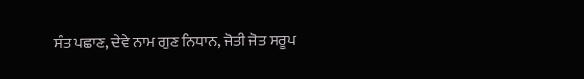ਸੰਤ ਪਛਾਣ, ਦੇਵੇ ਨਾਮ ਗੁਣ ਨਿਧਾਨ, ਜੋਤੀ ਜੋਤ ਸਰੂਪ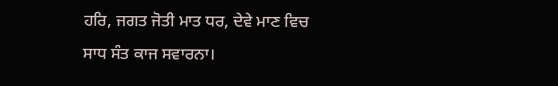ਹਰਿ, ਜਗਤ ਜੋਤੀ ਮਾਤ ਧਰ, ਦੇਵੇ ਮਾਣ ਵਿਚ ਸਾਧ ਸੰਤ ਕਾਜ ਸਵਾਰਨਾ।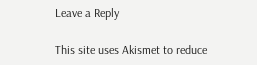Leave a Reply

This site uses Akismet to reduce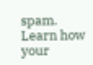spam. Learn how your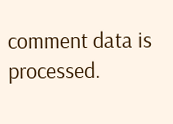comment data is processed.